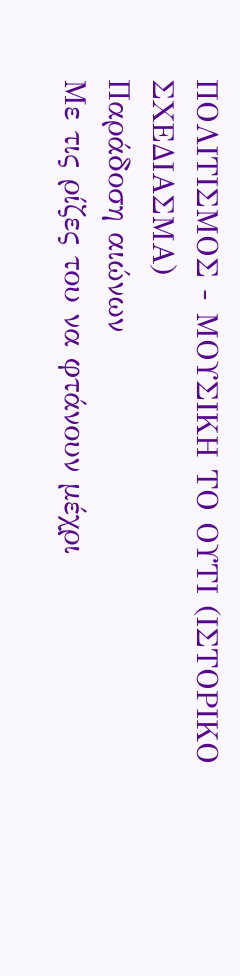ΠΟΛΙΤΙΣΜΟΣ - ΜΟΥΣΙΚΗ ΤΟ ΟΥΤΙ (ΙΣΤΟΡΙΚΟ ΣΧΕΔΙΑΣΜΑ)
Παράδοση αιώνων
Με τις ρίζες του να φτάνουν μέχρι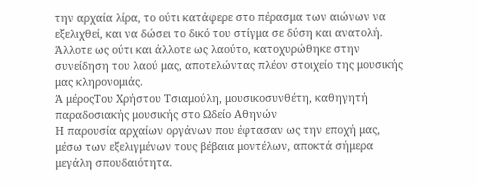την αρχαία λίρα, το ούτι κατάφερε στο πέρασμα των αιώνων να εξελιχθεί, και να δώσει το δικό του στίγμα σε δύση και ανατολή. Άλλοτε ως ούτι και άλλοτε ως λαούτο, κατοχυρώθηκε στην συνείδηση του λαού μας, αποτελώντας πλέον στοιχείο της μουσικής μας κληρονομιάς.
Ά μέροςΤου Χρήστου Τσιαμούλη, μουσικοσυνθέτη, καθηγητή παραδοσιακής μουσικής στο Ωδείο Αθηνών
Η παρουσία αρχαίων οργάνων που έφτασαν ως την εποχή μας, μέσω των εξελιγμένων τους βέβαια μοντέλων, αποκτά σήμερα μεγάλη σπουδαιότητα.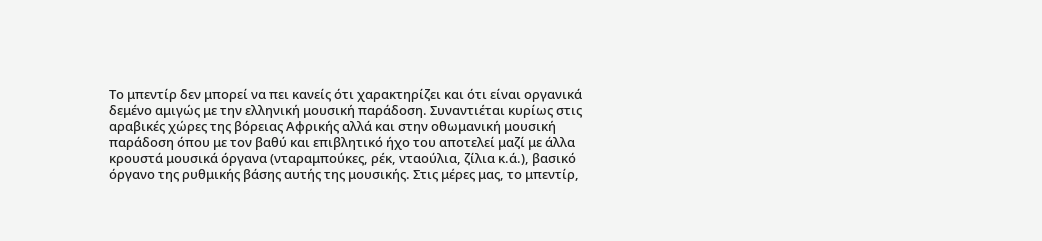Το μπεντίρ δεν μπορεί να πει κανείς ότι χαρακτηρίζει και ότι είναι οργανικά δεμένο αμιγώς με την ελληνική μουσική παράδοση. Συναντιέται κυρίως στις αραβικές χώρες της βόρειας Αφρικής αλλά και στην οθωμανική μουσική παράδοση όπου με τον βαθύ και επιβλητικό ήχο του αποτελεί μαζί με άλλα κρουστά μουσικά όργανα (νταραμπούκες, ρέκ, νταούλια, ζίλια κ.ά.), βασικό όργανο της ρυθμικής βάσης αυτής της μουσικής. Στις μέρες μας, το μπεντίρ,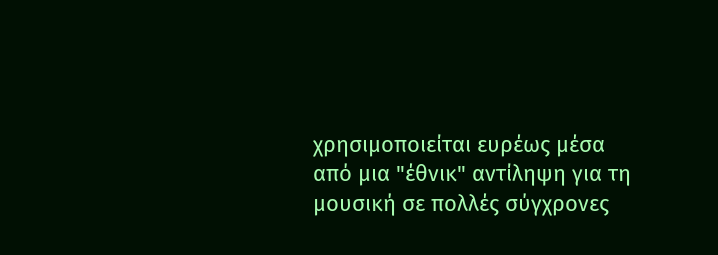χρησιμοποιείται ευρέως μέσα από μια "έθνικ" αντίληψη για τη μουσική σε πολλές σύγχρονες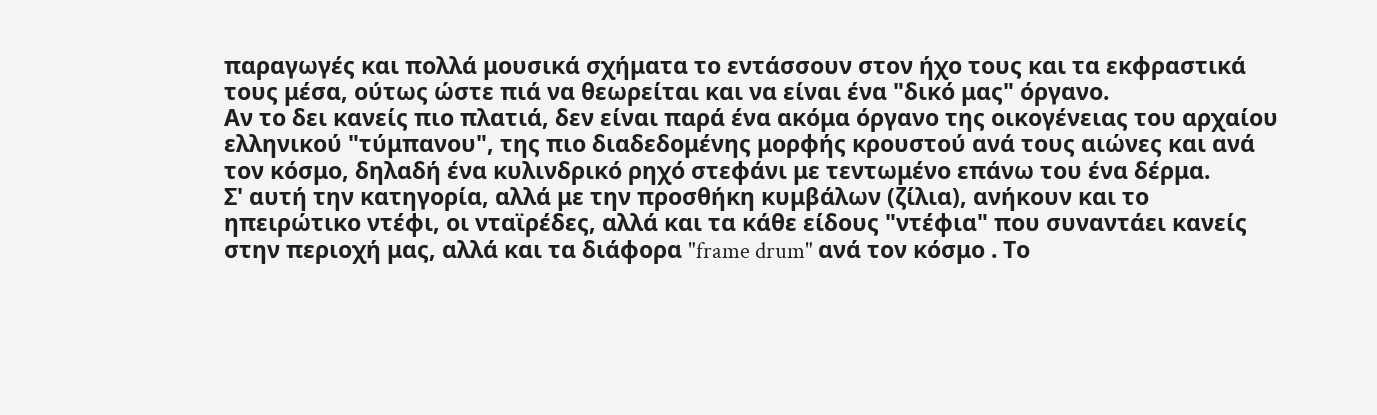παραγωγές και πολλά μουσικά σχήματα το εντάσσουν στον ήχο τους και τα εκφραστικά τους μέσα, ούτως ώστε πιά να θεωρείται και να είναι ένα "δικό μας" όργανο.
Αν το δει κανείς πιο πλατιά, δεν είναι παρά ένα ακόμα όργανο της οικογένειας του αρχαίου ελληνικού "τύμπανου", της πιο διαδεδομένης μορφής κρουστού ανά τους αιώνες και ανά τον κόσμο, δηλαδή ένα κυλινδρικό ρηχό στεφάνι με τεντωμένο επάνω του ένα δέρμα.
Σ' αυτή την κατηγορία, αλλά με την προσθήκη κυμβάλων (ζίλια), ανήκουν και το ηπειρώτικο ντέφι, οι νταϊρέδες, αλλά και τα κάθε είδους "ντέφια" που συναντάει κανείς στην περιοχή μας, αλλά και τα διάφορα "frame drum" ανά τον κόσμο . Το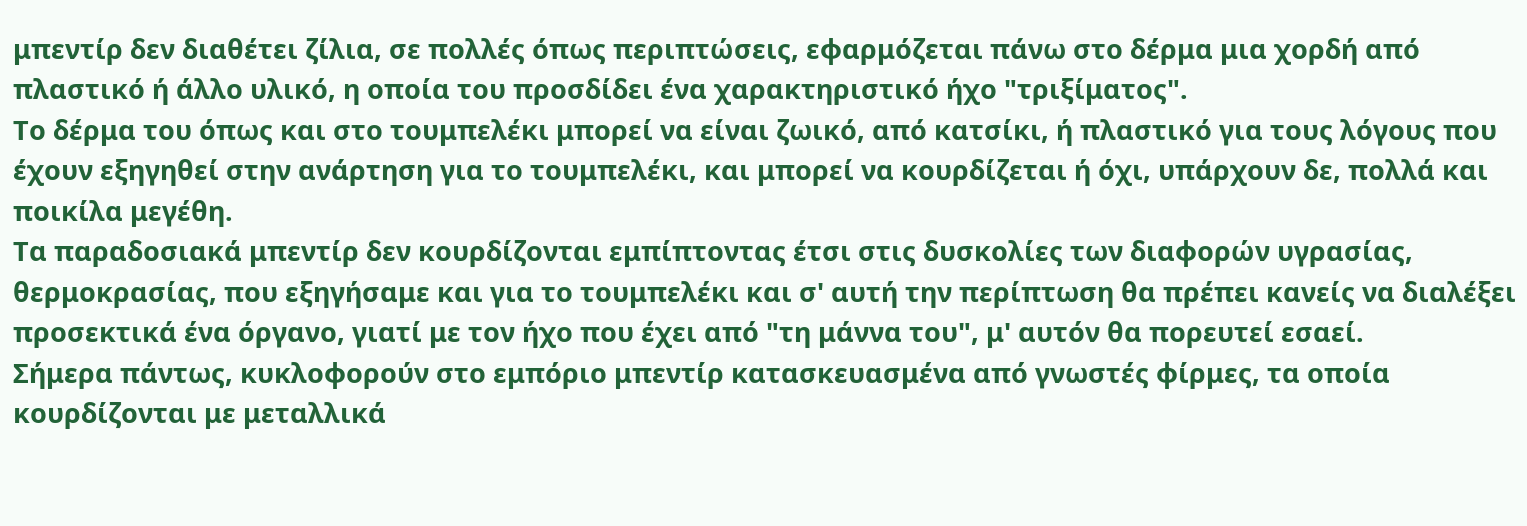μπεντίρ δεν διαθέτει ζίλια, σε πολλές όπως περιπτώσεις, εφαρμόζεται πάνω στο δέρμα μια χορδή από πλαστικό ή άλλο υλικό, η οποία του προσδίδει ένα χαρακτηριστικό ήχο "τριξίματος".
Το δέρμα του όπως και στο τουμπελέκι μπορεί να είναι ζωικό, από κατσίκι, ή πλαστικό για τους λόγους που έχουν εξηγηθεί στην ανάρτηση για το τουμπελέκι, και μπορεί να κουρδίζεται ή όχι, υπάρχουν δε, πολλά και ποικίλα μεγέθη.
Τα παραδοσιακά μπεντίρ δεν κουρδίζονται εμπίπτοντας έτσι στις δυσκολίες των διαφορών υγρασίας, θερμοκρασίας, που εξηγήσαμε και για το τουμπελέκι και σ' αυτή την περίπτωση θα πρέπει κανείς να διαλέξει προσεκτικά ένα όργανο, γιατί με τον ήχο που έχει από "τη μάννα του", μ' αυτόν θα πορευτεί εσαεί.
Σήμερα πάντως, κυκλοφορούν στο εμπόριο μπεντίρ κατασκευασμένα από γνωστές φίρμες, τα οποία κουρδίζονται με μεταλλικά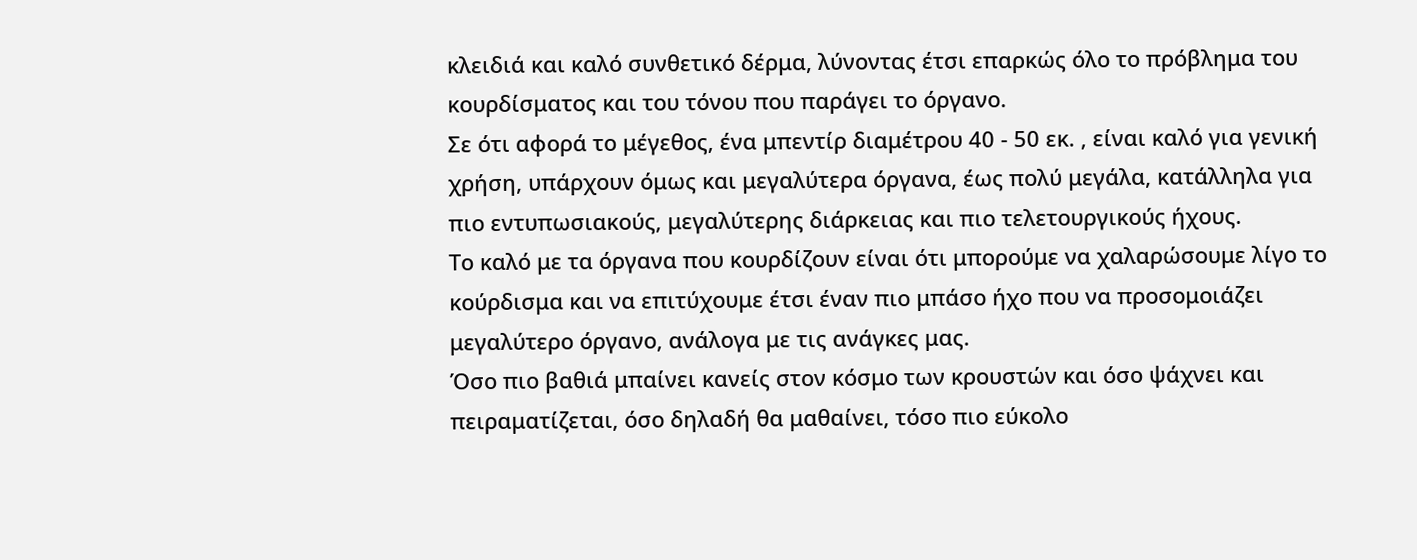κλειδιά και καλό συνθετικό δέρμα, λύνοντας έτσι επαρκώς όλο το πρόβλημα του κουρδίσματος και του τόνου που παράγει το όργανο.
Σε ότι αφορά το μέγεθος, ένα μπεντίρ διαμέτρου 40 - 50 εκ. , είναι καλό για γενική χρήση, υπάρχουν όμως και μεγαλύτερα όργανα, έως πολύ μεγάλα, κατάλληλα για πιο εντυπωσιακούς, μεγαλύτερης διάρκειας και πιο τελετουργικούς ήχους.
Το καλό με τα όργανα που κουρδίζουν είναι ότι μπορούμε να χαλαρώσουμε λίγο το κούρδισμα και να επιτύχουμε έτσι έναν πιο μπάσο ήχο που να προσομοιάζει μεγαλύτερο όργανο, ανάλογα με τις ανάγκες μας.
Όσο πιο βαθιά μπαίνει κανείς στον κόσμο των κρουστών και όσο ψάχνει και πειραματίζεται, όσο δηλαδή θα μαθαίνει, τόσο πιο εύκολο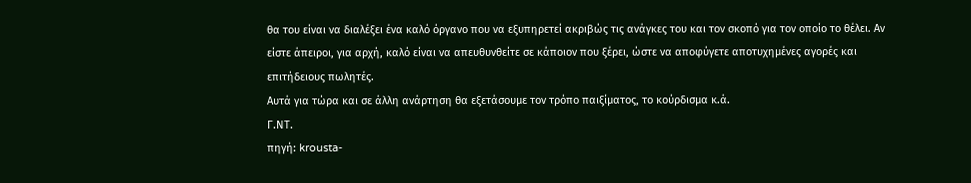θα του είναι να διαλέξει ένα καλό όργανο που να εξυπηρετεί ακριβώς τις ανάγκες του και τον σκοπό για τον οποίο το θέλει. Αν είστε άπειροι, για αρχή, καλό είναι να απευθυνθείτε σε κάποιον που ξέρει, ώστε να αποφύγετε αποτυχημένες αγορές και επιτήδειους πωλητές.
Αυτά για τώρα και σε άλλη ανάρτηση θα εξετάσουμε τον τρόπο παιξίματος, το κούρδισμα κ.ά.
Γ.ΝΤ.
πηγή: krousta-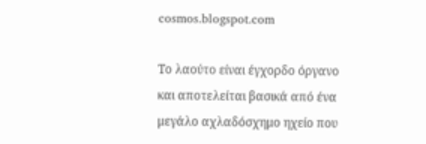cosmos.blogspot.com

Το λαούτο είναι έγχορδο όργανο και αποτελείται βασικά από ένα μεγάλο αχλαδόσχημο ηχείο που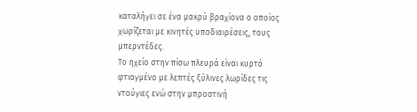καταλήγει σε ένα μακρύ βραχίονα ο οποίος χωρίζεται με κινητές υποδιαιρέσεις, τους μπερντέδες.
Το ηχείο στην πίσω πλευρά είναι κυρτό φτιαγμένο με λεπτές ξύλινες λωρίδες τις ντούγιες ενώ στην μπροστινή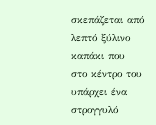σκεπάζεται από λεπτό ξύλινο καπάκι που στο κέντρο του υπάρχει ένα στρογγυλό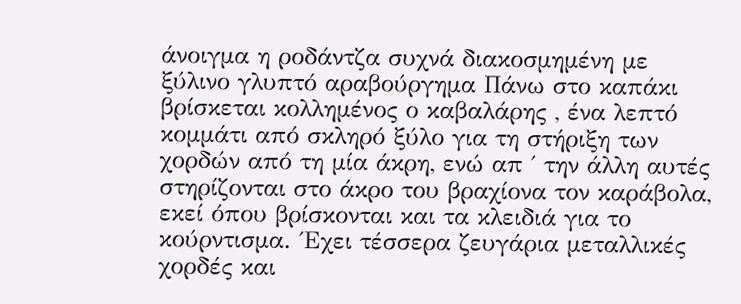άνοιγμα η ροδάντζα συχνά διακοσμημένη με ξύλινο γλυπτό αραβούργημα Πάνω στο καπάκι βρίσκεται κολλημένος ο καβαλάρης , ένα λεπτό κομμάτι από σκληρό ξύλο για τη στήριξη των χορδών από τη μία άκρη, ενώ απ ΄ την άλλη αυτές στηρίζονται στο άκρο του βραχίονα τον καράβολα, εκεί όπου βρίσκονται και τα κλειδιά για το κούρντισμα. ΄Εχει τέσσερα ζευγάρια μεταλλικές χορδές και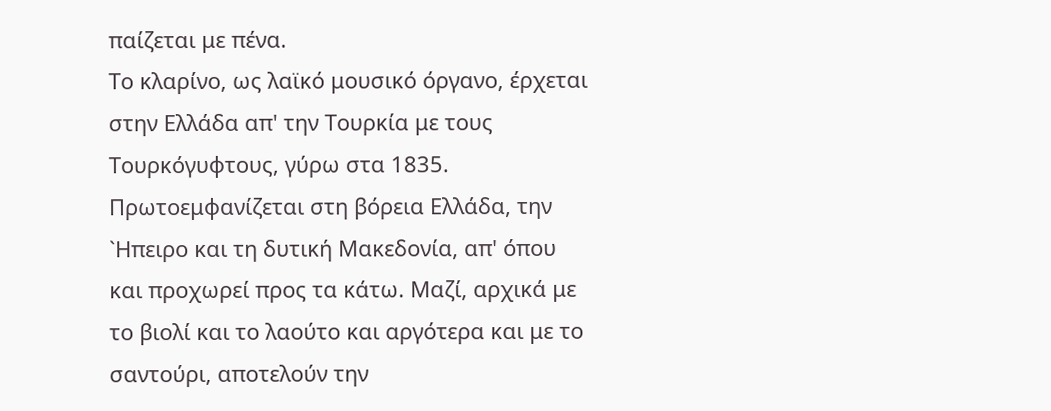παίζεται με πένα.
Το κλαρίνο, ως λαϊκό μουσικό όργανο, έρχεται στην Ελλάδα απ' την Τουρκία με τους Τουρκόγυφτους, γύρω στα 1835. Πρωτοεμφανίζεται στη βόρεια Ελλάδα, την `Ηπειρο και τη δυτική Μακεδονία, απ' όπου και προχωρεί προς τα κάτω. Μαζί, αρχικά με το βιολί και το λαούτο και αργότερα και με το σαντούρι, αποτελούν την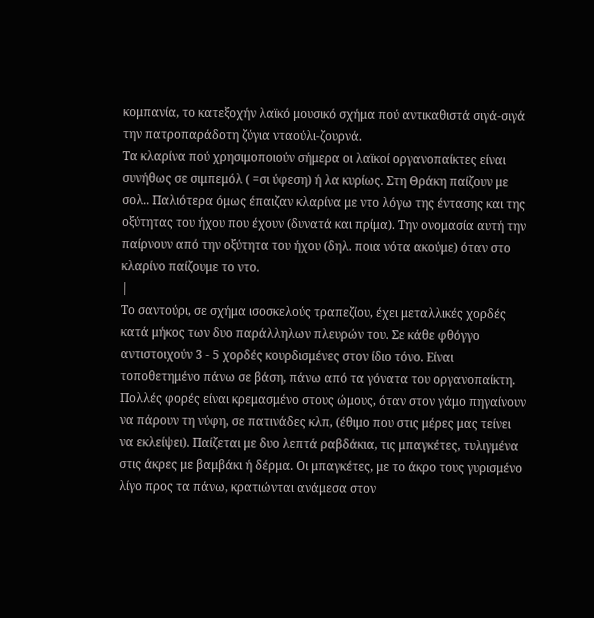κομπανία, το κατεξοχήν λαϊκό μουσικό σχήμα πού αντικαθιστά σιγά-σιγά την πατροπαράδοτη ζύγια νταούλι-ζουρνά.
Τα κλαρίνα πού χρησιμοποιούν σήμερα οι λαϊκοί οργανοπαίκτες είναι συνήθως σε σιμπεμόλ ( =σι ύφεση) ή λα κυρίως. Στη Θράκη παίζουν με σολ.. Παλιότερα όμως έπαιζαν κλαρίνα με ντο λόγω της έντασης και της οξύτητας του ήχου που έχουν (δυνατά και πρίμα). Την ονομασία αυτή την παίρνουν από την οξύτητα του ήχου (δηλ. ποια νότα ακούμε) όταν στο κλαρίνο παίζουμε το ντο.
|
Το σαντούρι, σε σχήμα ισοσκελούς τραπεζίου, έχει μεταλλικές χορδές κατά μήκος των δυο παράλληλων πλευρών του. Σε κάθε φθόγγο αντιστοιχούν 3 - 5 χορδές κουρδισμένες στον ίδιο τόνο. Είναι τοποθετημένο πάνω σε βάση, πάνω από τα γόνατα του οργανοπαίκτη. Πολλές φορές είναι κρεμασμένο στους ώμους, όταν στον γάμο πηγαίνουν να πάρουν τη νύφη, σε πατινάδες κλπ, (έθιμο που στις μέρες μας τείνει να εκλείψει). Παίζεται με δυο λεπτά ραβδάκια, τις μπαγκέτες, τυλιγμένα στις άκρες με βαμβάκι ή δέρμα. Οι μπαγκέτες, με το άκρο τους γυρισμένο λίγο προς τα πάνω, κρατιώνται ανάμεσα στον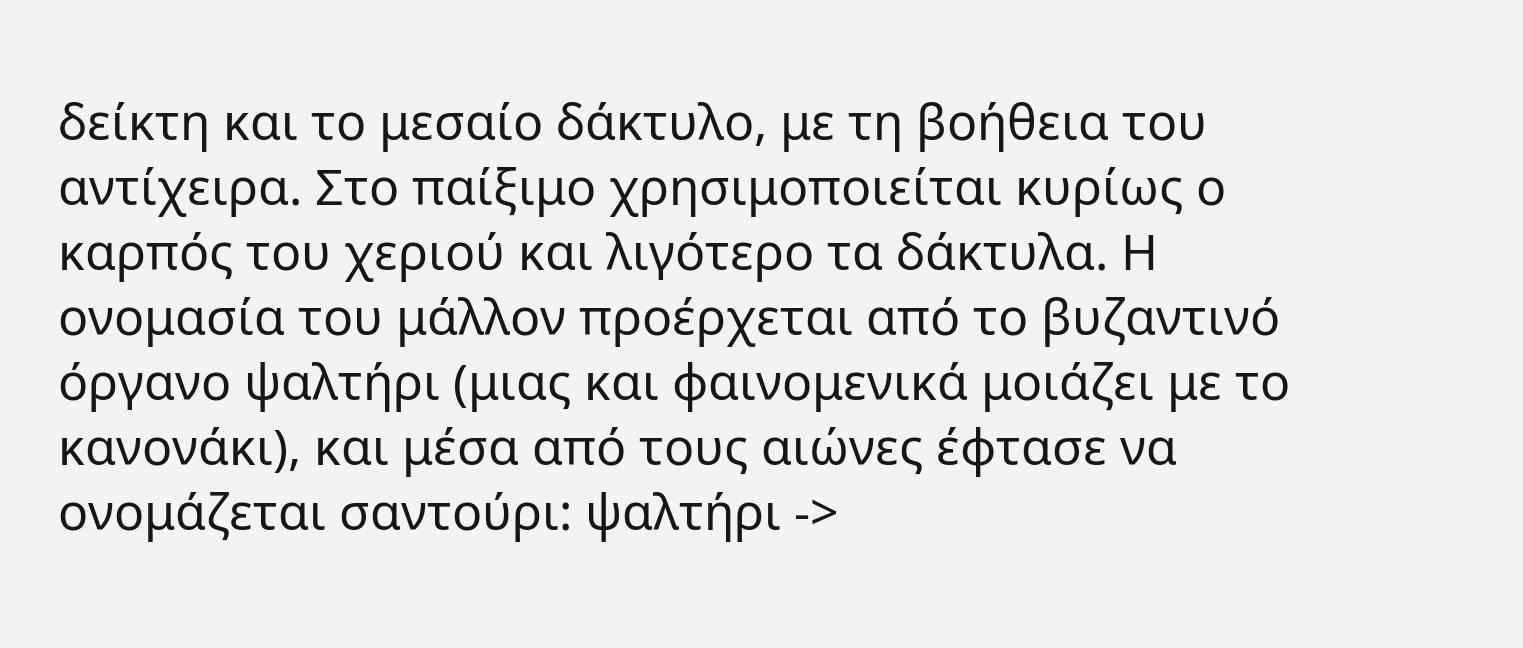δείκτη και το μεσαίο δάκτυλο, με τη βοήθεια του αντίχειρα. Στο παίξιμο χρησιμοποιείται κυρίως ο καρπός του χεριού και λιγότερο τα δάκτυλα. Η ονομασία του μάλλον προέρχεται από το βυζαντινό όργανο ψαλτήρι (μιας και φαινομενικά μοιάζει με το κανονάκι), και μέσα από τους αιώνες έφτασε να ονομάζεται σαντούρι: ψαλτήρι ->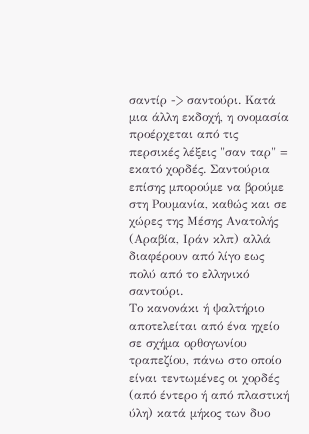σαντίρ -> σαντούρι. Κατά μια άλλη εκδοχή, η ονομασία προέρχεται από τις περσικές λέξεις "σαν ταρ" = εκατό χορδές. Σαντούρια επίσης μπορούμε να βρούμε στη Ρουμανία, καθώς και σε χώρες της Μέσης Ανατολής (Αραβία, Ιράν κλπ) αλλά διαφέρουν από λίγο εως πολύ από το ελληνικό σαντούρι.
Το κανονάκι ή ψαλτήριο αποτελείται από ένα ηχείο σε σχήμα ορθογωνίου τραπεζίου, πάνω στο οποίο είναι τεντωμένες οι χορδές (από έντερο ή από πλαστική ύλη) κατά μήκος των δυο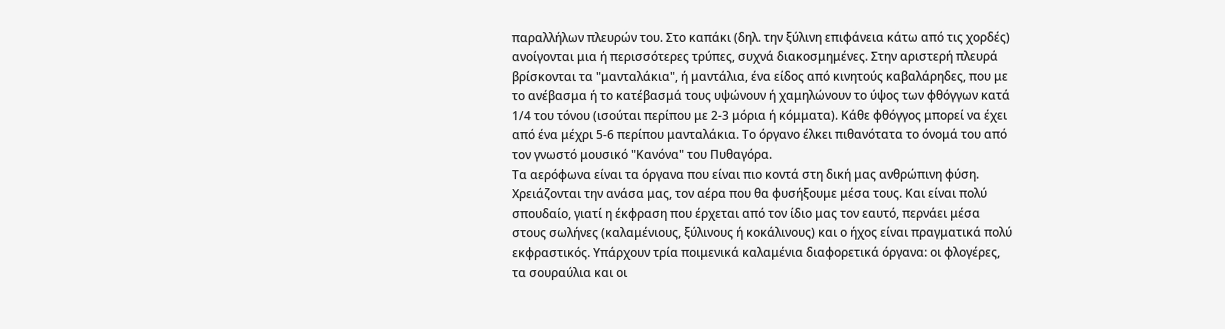παραλλήλων πλευρών του. Στο καπάκι (δηλ. την ξύλινη επιφάνεια κάτω από τις χορδές) ανοίγονται μια ή περισσότερες τρύπες, συχνά διακοσμημένες. Στην αριστερή πλευρά βρίσκονται τα "μανταλάκια", ή μαντάλια, ένα είδος από κινητούς καβαλάρηδες, που με το ανέβασμα ή το κατέβασμά τους υψώνουν ή χαμηλώνουν το ύψος των φθόγγων κατά 1/4 του τόνου (ισούται περίπου με 2-3 μόρια ή κόμματα). Κάθε φθόγγος μπορεί να έχει από ένα μέχρι 5-6 περίπου μανταλάκια. Το όργανο έλκει πιθανότατα το όνομά του από τον γνωστό μουσικό "Κανόνα" του Πυθαγόρα.
Τα αερόφωνα είναι τα όργανα που είναι πιο κοντά στη δική μας ανθρώπινη φύση. Χρειάζονται την ανάσα μας, τον αέρα που θα φυσήξουμε μέσα τους. Και είναι πολύ σπουδαίο, γιατί η έκφραση που έρχεται από τον ίδιο μας τον εαυτό, περνάει μέσα στους σωλήνες (καλαμένιους, ξύλινους ή κοκάλινους) και ο ήχος είναι πραγματικά πολύ εκφραστικός. Υπάρχουν τρία ποιμενικά καλαμένια διαφορετικά όργανα: οι φλογέρες, τα σουραύλια και οι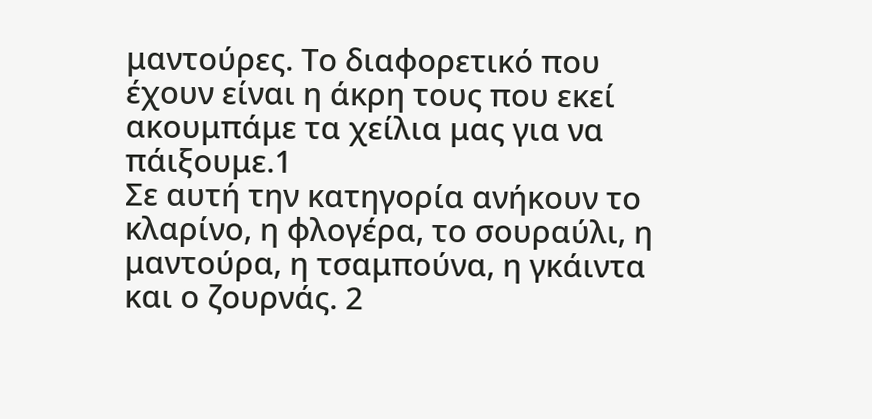μαντούρες. Το διαφορετικό που έχουν είναι η άκρη τους που εκεί ακουμπάμε τα χείλια μας για να πάιξουμε.1
Σε αυτή την κατηγορία ανήκουν το κλαρίνο, η φλογέρα, το σουραύλι, η μαντούρα, η τσαμπούνα, η γκάιντα και ο ζουρνάς. 2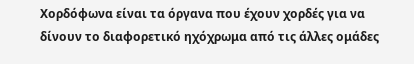Χορδόφωνα είναι τα όργανα που έχουν χορδές για να δίνουν το διαφορετικό ηχόχρωμα από τις άλλες ομάδες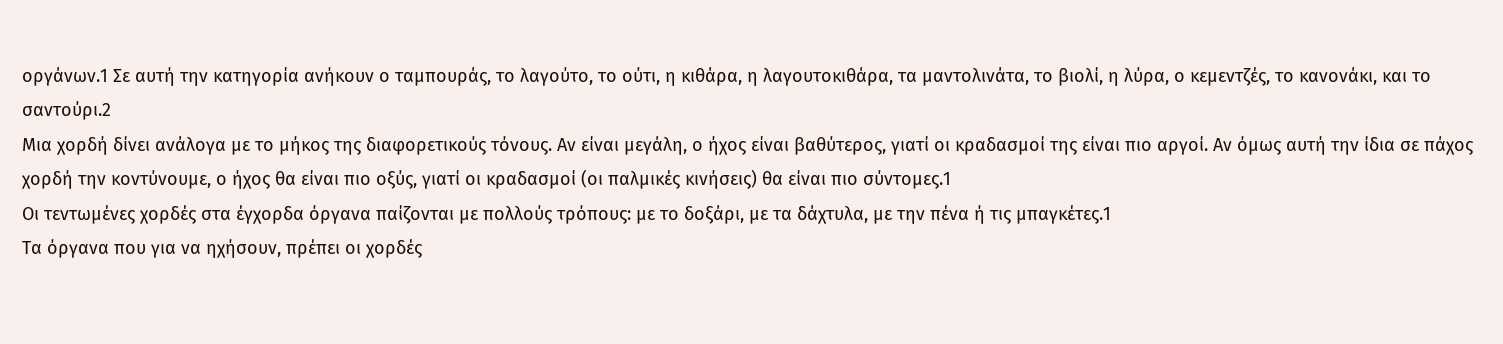οργάνων.1 Σε αυτή την κατηγορία ανήκουν ο ταμπουράς, το λαγούτο, το ούτι, η κιθάρα, η λαγουτοκιθάρα, τα μαντολινάτα, το βιολί, η λύρα, ο κεμεντζές, το κανονάκι, και το σαντούρι.2
Μια χορδή δίνει ανάλογα με το μήκος της διαφορετικούς τόνους. Αν είναι μεγάλη, ο ήχος είναι βαθύτερος, γιατί οι κραδασμοί της είναι πιο αργοί. Αν όμως αυτή την ίδια σε πάχος χορδή την κοντύνουμε, ο ήχος θα είναι πιο οξύς, γιατί οι κραδασμοί (οι παλμικές κινήσεις) θα είναι πιο σύντομες.1
Οι τεντωμένες χορδές στα έγχορδα όργανα παίζονται με πολλούς τρόπους: με το δοξάρι, με τα δάχτυλα, με την πένα ή τις μπαγκέτες.1
Τα όργανα που για να ηχήσουν, πρέπει οι χορδές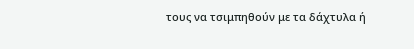τους να τσιμπηθούν με τα δάχτυλα ή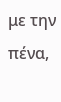με την πένα,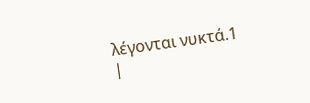λέγονται νυκτά.1
|